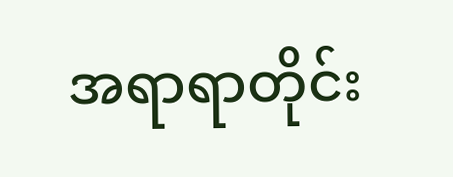အရာရာတိုင်း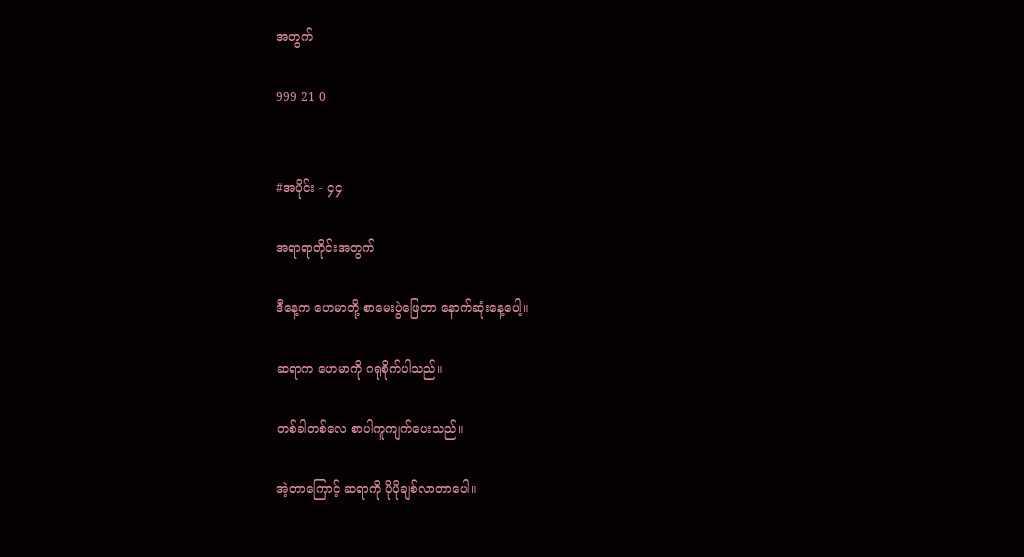အတွက်

999 21 0


#အပိုင်း - ၄၄

အရာရာတိုင်းအတွက်

ဒီနေ့က ဟေမာတို့ စာမေးပွဲဖြေတာ နောက်ဆုံးနေ့ပေါ့။

ဆရာက ဟေမာကို ဂရုစိုက်ပါသည်။

တစ်ခါတစ်လေ စာပါကူကျက်ပေးသည်။

အဲ့တာကြောင့် ဆရာကို ပိုပိုချစ်လာတာပေါ။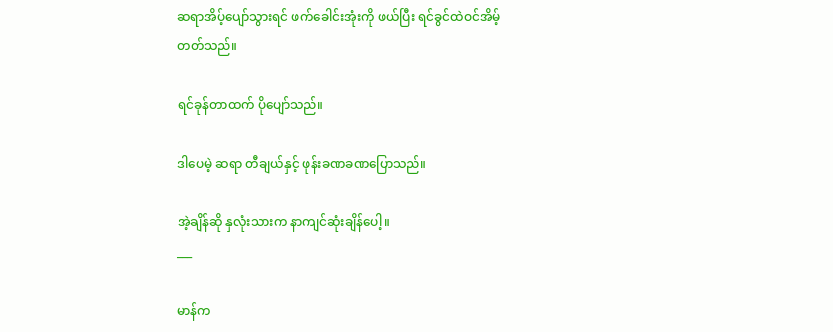ဆရာအိပ့်ပျော်သွားရင် ဖက်ခေါင်းအုံးကို ဖယ်ပြီး ရင်ခွင်ထဲဝင်အိမ့်တတ်သည်။

ရင်ခုန်တာထက် ပိုပျော်သည်။

ဒါပေမဲ့ ဆရာ တီချယ်နှင့် ဖုန်းခဏခဏပြောသည်။

အဲ့ချိန်ဆို နှလုံးသားက နာကျင်ဆုံးချိန်ပေါ့။
___

မာန်က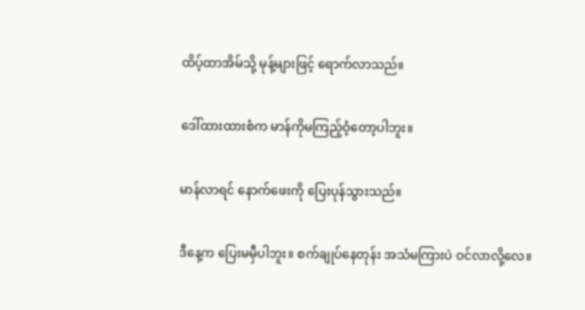ထိပ့်ထာအိမ်သို့ မုန့်များဖြင့် ရောက်လာသည်။

ဒေါ်ထားထားစံက မာန်ကိုမကြည့်ဝံ့တော့ပါဘူး။

မာန်လာရင် နောက်ဖေးကို ပြေးပုန်သွားသည်။

ဒီနေ့က ပြေးမမှီပါဘူး။ စက်ချုပ်နေတုန်း အသံမကြားပဲ ဝင်လာလို့လေ။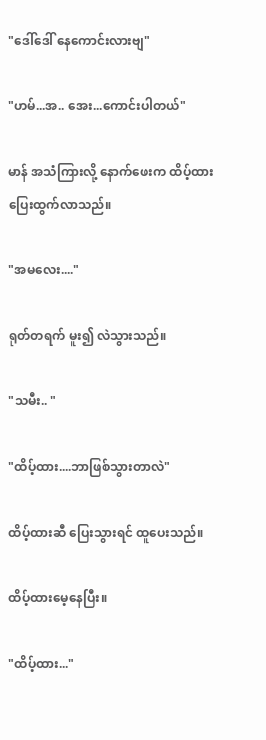"ဒေါ်ဒေါ် နေကောင်းလားဗျ"

"ဟမ်...အ.. အေး...ကောင်းပါတယ်"

မာန် အသံကြားလို့ နောက်ဖေးက ထိပ့်ထားပြေးထွက်လာသည်။

"အမလေး...."

ရုတ်တရက် မူး၍ လဲသွားသည်။

"သမီး.. "

"ထိပ့်ထား....ဘာဖြစ်သွားတာလဲ"

ထိပ့်ထားဆီ ပြေးသွားရင် ထူပေးသည်။

ထိပ့်ထားမေ့နေပြီး။

"ထိပ့်ထား..."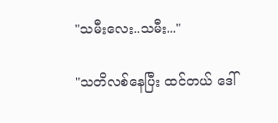"သမီးလေး..သမီး..."

"သတိလစ်နေပြီး ထင်တယ် ဒေါ်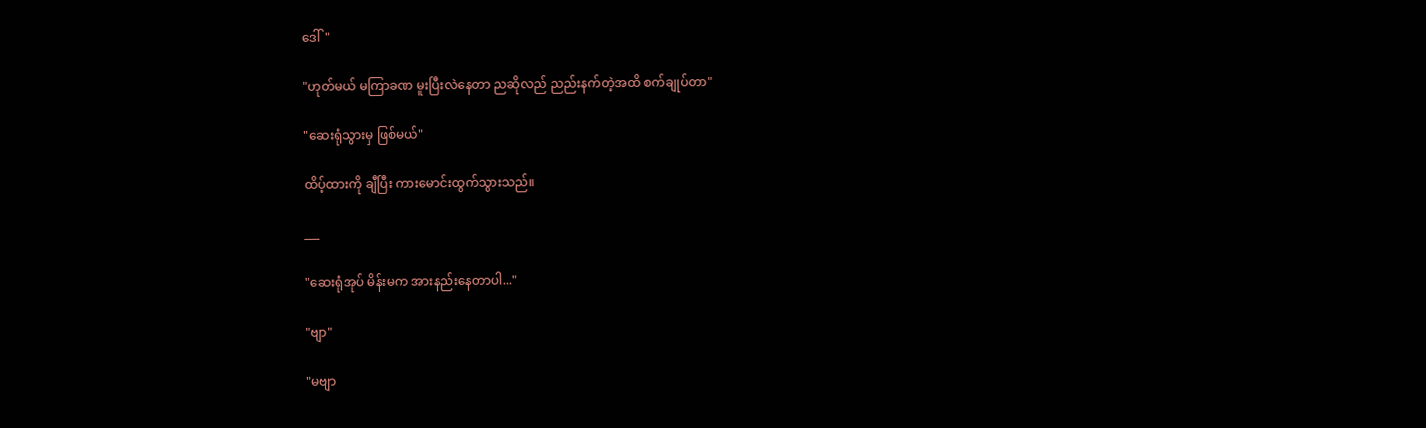ဒေါ်"

"ဟုတ်မယ် မကြာခဏ မူးပြီးလဲနေတာ ညဆိုလည် ညည်းနက်တဲ့အထိ စက်ချုပ်တာ"

"ဆေးရုံသွားမှ ဖြစ်မယ်"

ထိပ့်ထားကို ချီပြီး ကားမောင်းထွက်သွားသည်။

___

"ဆေးရုံအုပ် မိန်းမက အားနည်းနေတာပါ..."

"ဗျာ"

"မဗျာ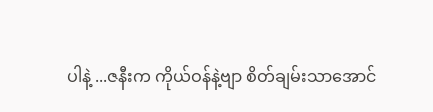ပါနဲ့ ...ဇနီးက ကိုယ်ဝန်နဲ့ဗျာ စိတ်ချမ်းသာအောင်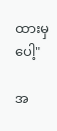ထားမှပေါ့"

အ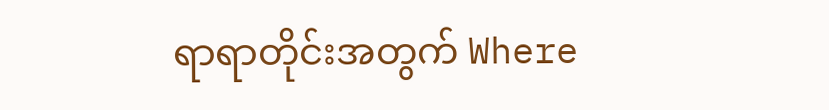ရာရာတိုင်းအတွက် Where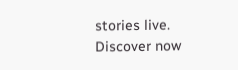stories live. Discover now